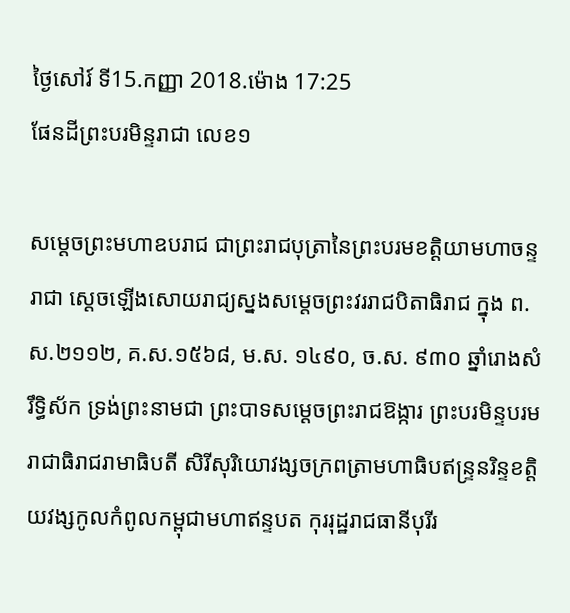ថ្ងៃសៅរ៍ ទី15.កញ្ញា 2018.ម៉ោង 17:25
ផែនដីព្រះបរមិន្ទរាជា លេខ១

សម្ដេចព្រះមហាឧបរាជ ជាព្រះរាជបុត្រានៃព្រះបរមខត្តិយាមហាចន្ទរាជា ស្ដេចឡើងសោយរាជ្យស្នងសម្ដេចព្រះវររាជបិតាធិរាជ ក្នុង ព.ស.២១១២, គ.ស.១៥៦៨, ម.ស. ១៤៩០, ច.ស. ៩៣០ ឆ្នាំរោងសំរឹទ្ធិស័ក ទ្រង់ព្រះនាមជា ព្រះបាទសម្ដេចព្រះរាជឱង្ការ ព្រះបរមិន្ទបរមរាជាធិរាជរាមាធិបតី សិរីសុរិយោវង្សចក្រពត្រាមហាធិបឥន្ទ្រនរិន្ទខត្តិយវង្សកូលកំពូលកម្ពុជាមហាឥន្ទបត កុររុដ្ឋរាជធានីបុរីរ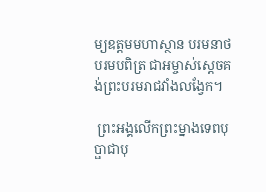ម្យឧត្តមមហាស្ថាន បរមនាថ បរមបពិត្រ ជាអម្ចាស់ស្ដេចគង់ព្រះបរមរាជវាំងលង្វែក។

 ព្រះអង្គលើកព្រះម្នាងទេពបុប្ផាជាបុ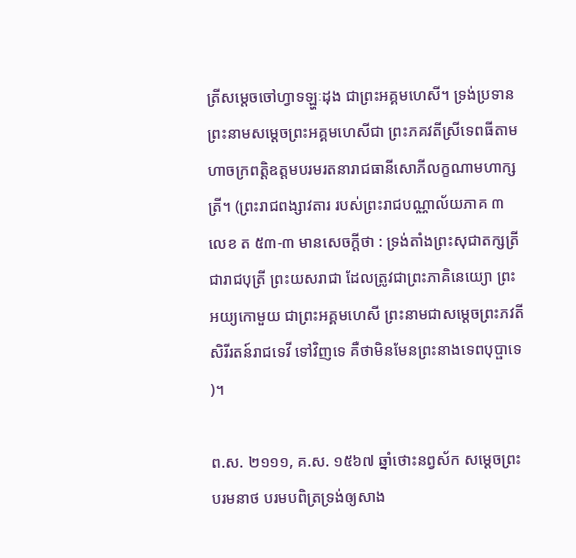ត្រីសម្ដេចចៅហ្វាទឡ្ហៈដុង ជាព្រះអគ្គមហេសី។ ទ្រង់ប្រទានព្រះនាមសម្ដេចព្រះអគ្គមហេសីជា ព្រះភគវតីស្រីទេពធីតាមហាចក្រពត្តិឧត្តមបរមរតនារាជធានីសោភីលក្ខណាមហាក្សត្រី។ (ព្រះរាជពង្សាវតារ របស់ព្រះរាជបណ្ណាល័យភាគ ៣ លេខ ត ៥៣-៣ មានសេចក្ដីថា : ទ្រង់តាំងព្រះសុជាតក្សត្រី ជារាជបុត្រី ព្រះយសរាជា ដែលត្រូវជាព្រះភាគិនេយ្យោ ព្រះអយ្យកោមួយ ជាព្រះអគ្គមហេសី ព្រះនាមជាសម្ដេចព្រះភវតី សិរីរតន៍រាជទេវី ទៅវិញទេ គឺថាមិនមែនព្រះនាងទេពបុប្ផាទេ)។

ព.ស. ២១១១, គ.ស. ១៥៦៧ ឆ្នាំថោះនព្វស័ក សម្ដេចព្រះបរមនាថ បរមបពិត្រទ្រង់ឲ្យសាង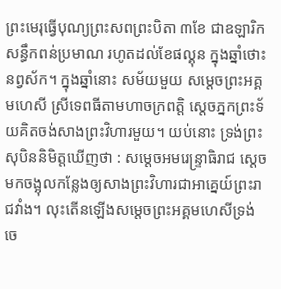ព្រះមេរុធ្វើបុណ្យព្រះសពព្រះបិតា ៣ខែ ជាឧឡារិក សន្ធឹកពន់ប្រមាណ រហូតដល់ខែផល្គុន ក្នុងឆ្នាំថោះ នព្វស័ក។ ក្នុងឆ្នាំនោះ សម័យមួយ សម្ដេចព្រះអគ្គមហេសី ស្រីទេពធីតាមហាចក្រពត្តិ ស្ដេចភ្នកព្រះទ័យគិតចង់សាងព្រះវិហារមួយ។ យប់នោះ ទ្រង់ព្រះសុបិននិមិត្តឃើញថា : សម្ដេចអមរេន្ទ្រាធិរាជ ស្ដេចមកចង្អុលកន្លែងឲ្យសាងព្រះវិហារជាអាគ្នេយ៍ព្រះរាជវាំង។ លុះតើនឡើងសម្ដេចព្រះអគ្គមហេសីទ្រង់ចេ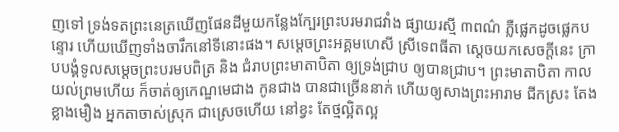ញទៅ ទ្រង់ទតព្រះនេត្រឃើញផែនដីមួយកន្លែងក្បែរព្រះបរមរាជវាំង ផ្សាយរស្មី ៣ពណ៌ ភ្លឺផ្លេកដូចផ្លេកបន្ទោរ ហើយឃើញទាំងចារឹកនៅទីនោះផង។ សម្ដេចព្រះអគ្គមហេសី ស្រីទេពធីតា ស្ដេចយកសេចក្ដីនេះ ក្រាបបង្គំទូលសម្ដេចព្រះបរមបពិត្រ និង ជំរាបព្រះមាតាបិតា ឲ្យទ្រង់ជ្រាប ឲ្យបានជ្រាប។ ព្រះមាតាបិតា កាលយល់ព្រមហើយ ក៏ចាត់ឲ្យកេណ្ឌមេជាង កូនជាង បានជាច្រើននាក់ ហើយឲ្យសាងព្រះអារាម ជីកស្រះ តែងខ្លាងមឿង អ្នកតាចាស់ស្រុក ជាស្រេចហើយ នៅខ្វះ តែថ្មល្អិតល្អ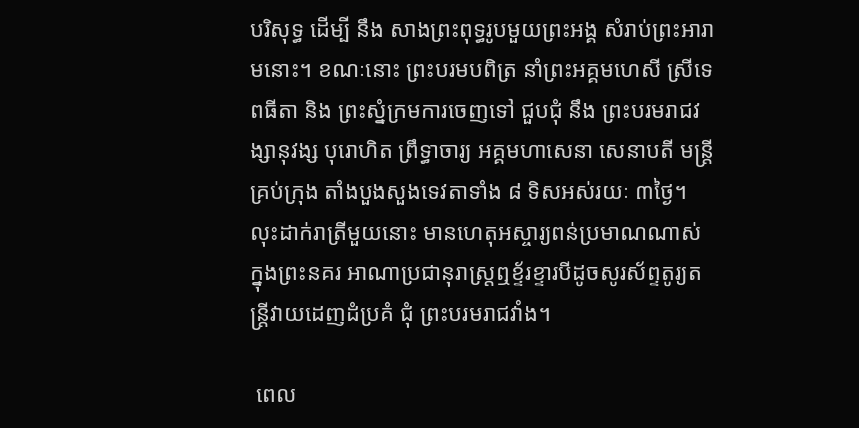បរិសុទ្ធ ដើម្បី នឹង សាងព្រះពុទ្ធរូបមួយព្រះអង្គ សំរាប់ព្រះអារាមនោះ។ ខណៈនោះ ព្រះបរមបពិត្រ នាំព្រះអគ្គមហេសី ស្រីទេពធីតា និង ព្រះស្នំក្រមការចេញទៅ ជួបជុំ នឹង ព្រះបរមរាជវង្សានុវង្ស បុរោហិត ព្រឹទ្ធាចារ្យ អគ្គមហាសេនា សេនាបតី មន្ត្រីគ្រប់ក្រុង តាំងបួងសួងទេវតាទាំង ៨ ទិសអស់រយៈ ៣ថ្ងៃ។ លុះដាក់រាត្រីមួយនោះ មានហេតុអស្ចារ្យពន់ប្រមាណណាស់ ក្នុងព្រះនគរ អាណាប្រជានុរាស្ត្រឮខ្ទ័រខ្ទារបីដូចសូរស័ព្ទតូរ្យតន្ត្រីវាយដេញដំប្រគំ ជុំ ព្រះបរមរាជវាំង។

 ពេល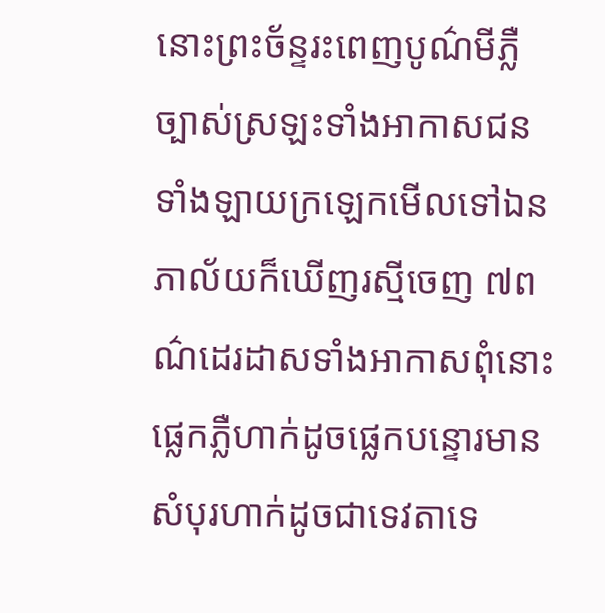នោះព្រះច័ន្ទរះពេញបូណ៌មីភ្លឺច្បាស់ស្រឡះទាំងអាកាសជនទាំងឡាយក្រឡេកមើលទៅឯនភាល័យក៏ឃើញរស្មីចេញ ៧ពណ៌ដេរដាសទាំងអាកាសពុំនោះផ្លេកភ្លឺហាក់ដូចផ្លេកបន្ទោរមានសំបុរហាក់ដូចជាទេវតាទេ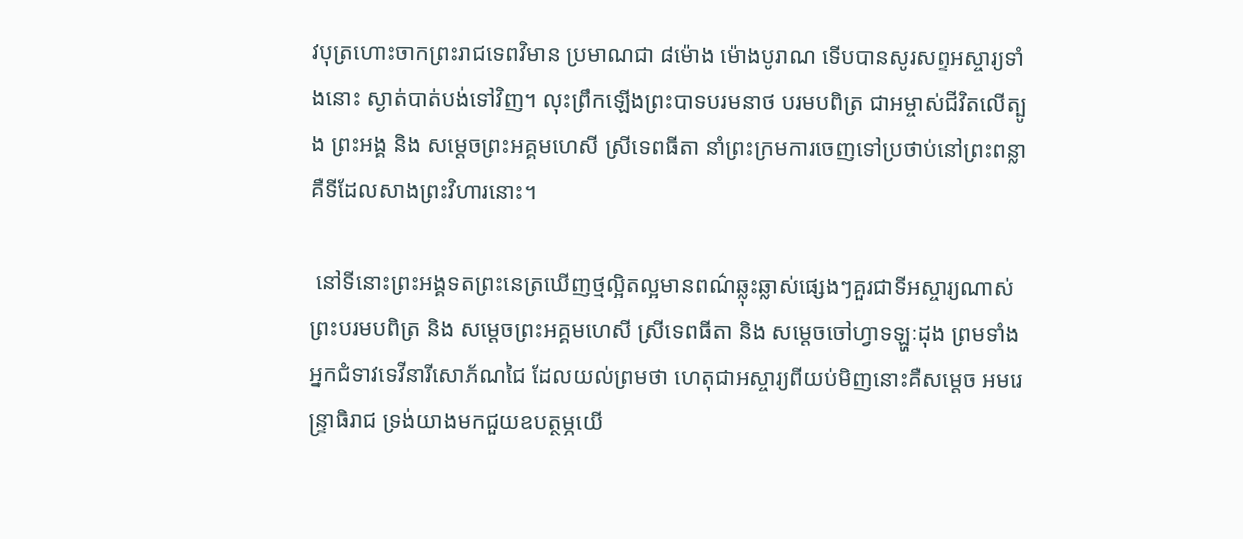វបុត្រហោះចាកព្រះរាជទេពវិមាន ប្រមាណជា ៨ម៉ោង ម៉ោងបូរាណ ទើបបានសូរសព្ទអស្ចារ្យទាំងនោះ ស្ងាត់បាត់បង់ទៅវិញ។ លុះព្រឹកឡើងព្រះបាទបរមនាថ បរមបពិត្រ ជាអម្ចាស់ជីវិតលើត្បូង ព្រះអង្គ និង សម្ដេចព្រះអគ្គមហេសី ស្រីទេពធីតា នាំព្រះក្រមការចេញទៅប្រថាប់នៅព្រះពន្លាគឺទីដែលសាងព្រះវិហារនោះ។

 នៅទីនោះព្រះអង្គទតព្រះនេត្រឃើញថ្មល្អិតល្អមានពណ៌ឆ្លុះឆ្លាស់ផ្សេងៗគួរជាទីអស្ចារ្យណាស់ព្រះបរមបពិត្រ និង សម្ដេចព្រះអគ្គមហេសី ស្រីទេពធីតា និង សម្ដេចចៅហ្វាទឡ្ហៈដុង ព្រមទាំងអ្នកជំទាវទេវីនារីសោភ័ណជៃ ដែលយល់ព្រមថា ហេតុជាអស្ចារ្យពីយប់មិញនោះគឺសម្ដេច អមរេន្ទ្រាធិរាជ ទ្រង់យាងមកជួយឧបត្ថម្ភយើ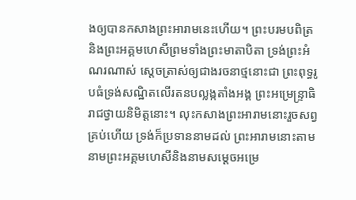ងឲ្យបានកសាងព្រះអារាមនេះហើយ។ ព្រះបរមបពិត្រ និងព្រះអគ្គមហេសីព្រមទាំងព្រះមាតាបិតា ទ្រង់ព្រះអំណរណាស់ ស្ដេចត្រាស់ឲ្យជាងរចនាថ្មនោះជា ព្រះពុទ្ធរូបធំទ្រង់សណ្ឋិតលើរតនបល្លង្កតាំងអង្គ ព្រះអម្រេន្ទ្រាធិរាជថ្វាយនិមិត្តនោះ។ លុះកសាងព្រះអារាមនោះរួចសព្វគ្រប់ហើយ ទ្រង់ក៏ប្រទាននាមដល់ ព្រះអារាមនោះតាមនាមព្រះអគ្គមហេសីនិងនាមសម្ដេចអម្រេ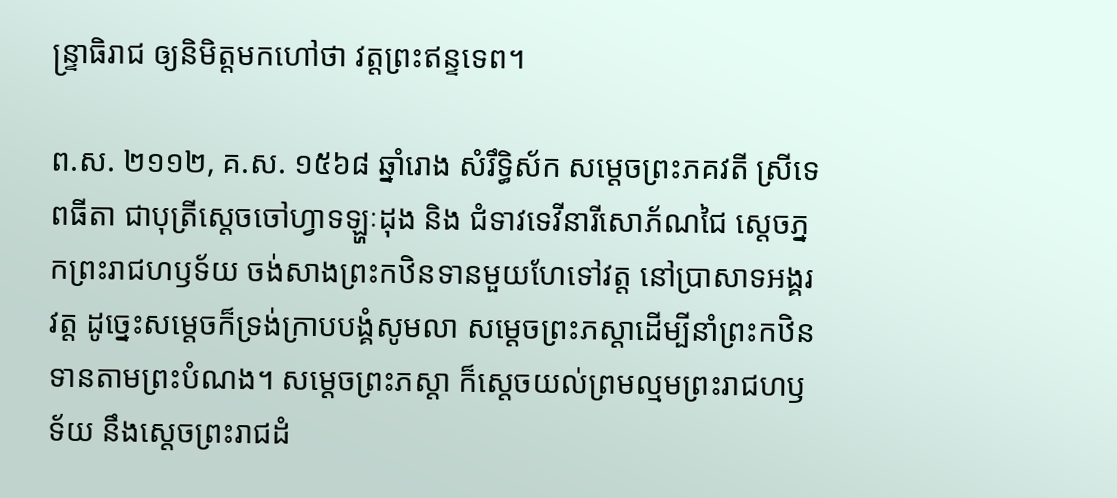ន្ទ្រាធិរាជ ឲ្យនិមិត្តមកហៅថា វត្តព្រះឥន្ទទេព។

ព.ស. ២១១២, គ.ស. ១៥៦៨ ឆ្នាំរោង សំរឹទ្ធិស័ក សម្ដេចព្រះភគវតី ស្រីទេពធីតា ជាបុត្រីស្ដេចចៅហ្វាទឡ្ហៈដុង និង ជំទាវទេវីនារីសោភ័ណជៃ ស្ដេចភ្នកព្រះរាជហឫទ័យ ចង់សាងព្រះកឋិនទានមួយហែទៅវត្ត នៅប្រាសាទអង្គរវត្ត ដូច្នេះសម្ដេចក៏ទ្រង់ក្រាបបង្គំសូមលា សម្ដេចព្រះភស្ដាដើម្បីនាំព្រះកឋិនទានតាមព្រះបំណង។ សម្ដេចព្រះភស្ដា ក៏ស្ដេចយល់ព្រមល្មមព្រះរាជហឫទ័យ នឹងស្ដេចព្រះរាជដំ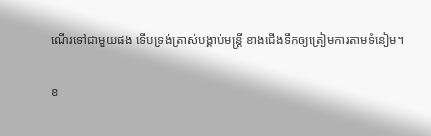ណើរទៅជាមួយផង ទើបទ្រង់ត្រាស់បង្គាប់មន្ត្រី ខាងជើងទឹកឲ្យត្រៀមការតាមទំនៀម។

ខ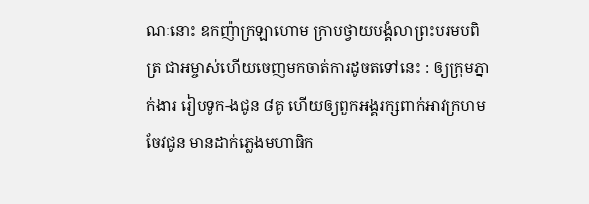ណៈនោះ ឧកញ៉ាក្រឡាហោម ក្រាបថ្វាយបង្គំលាព្រះបរមបពិត្រ ជាអម្ចាស់ហើយចេញមកចាត់ការដូចតទៅនេះ : ឲ្យក្រុមភ្នាក់ងារ រៀបទូក-ងជូន ៨គូ ហើយឲ្យពួកអង្គរក្សពាក់អាវក្រហមចែវជូន មានដាក់ភ្លេងមហាធិក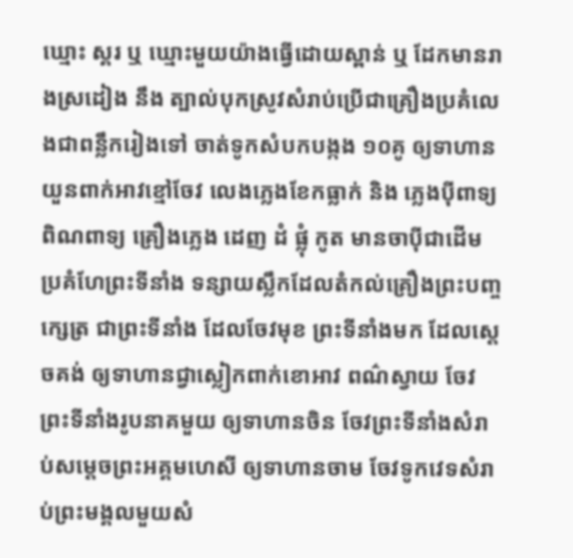ឃ្មោះ ស្គរ ឬ ឃ្មោះមួយយ៉ាងធ្វើដោយស្ពាន់ ឬ ដែកមានរាងស្រដៀង នឹង ត្បាល់បុកស្រូវសំរាប់ប្រើជាគ្រឿងប្រគំលេងជាពន្លឹករៀងទៅ ចាត់ទូកសំបកបង្កង ១០គូ ឲ្យទាហានយួនពាក់អាវខ្មៅចែវ លេងភ្លេងខែកធ្លាក់ និង ភ្លេងប៉ីពាទ្យ ពិណពាទ្យ គ្រឿងភ្លេង ដេញ ដំ ផ្លុំ កូត មានចាប៉ីជាដើម ប្រគំហែព្រះទីនាំង ទន្សាយស្លឹកដែលតំកល់គ្រឿងព្រះបញ្ចក្សេត្រ ជាព្រះទីនាំង ដែលចែវមុខ ព្រះទីនាំងមក ដែលស្ដេចគង់ ឲ្យទាហានជ្វាស្លៀកពាក់ខោអាវ ពណ៌ស្វាយ ចែវព្រះទីនាំងរូបនាគមួយ ឲ្យទាហានចិន ចែវព្រះទីនាំងសំរាប់សម្ដេចព្រះអគ្គមហេសី ឲ្យទាហានចាម ចែវទូកវេទសំរាប់ព្រះមង្គលមួយសំ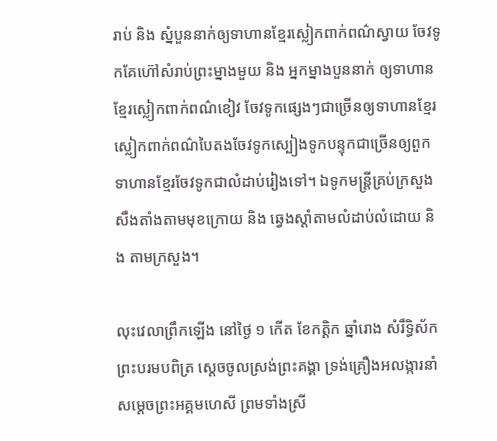រាប់ និង ស្នំបួននាក់ឲ្យទាហានខ្មែរស្លៀកពាក់ពណ៌ស្វាយ ចែវទូកគែហ៊ៅសំរាប់ព្រះម្នាងមួយ និង អ្នកម្នាងបួននាក់ ឲ្យទាហានខ្មែរស្លៀកពាក់ពណ៌ខៀវ ចែវទូកផ្សេងៗជាច្រើនឲ្យទាហានខ្មែរស្លៀកពាក់ពណ៌បៃតងចែវទូកស្បៀងទូកបន្ទុកជាច្រើនឲ្យពួកទាហានខ្មែរចែវទូកជាលំដាប់រៀងទៅ។ ឯទូកមន្ត្រីគ្រប់ក្រសួងសឹងតាំងតាមមុខក្រោយ និង ឆ្វេងស្ដាំតាមលំដាប់លំដោយ និង តាមក្រសួង។

លុះវេលាព្រឹកឡើង នៅថ្ងៃ ១ កើត ខែកត្តិក ឆ្នាំរោង សំរឹទ្ធិស័ក ព្រះបរមបពិត្រ ស្ដេចចូលស្រង់ព្រះគង្គា ទ្រង់គ្រឿងអលង្ការនាំ សម្ដេចព្រះអគ្គមហេសី ព្រមទាំងស្រី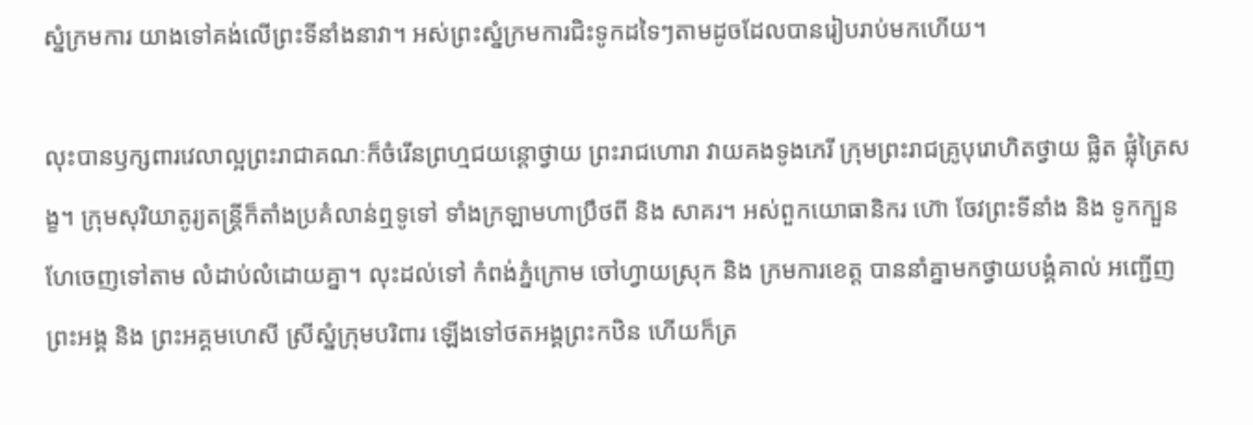ស្នំក្រមការ យាងទៅគង់លើព្រះទីនាំងនាវា។ អស់ព្រះស្នំក្រមការជិះទូកដទៃៗតាមដូចដែលបានរៀបរាប់មកហើយ។

លុះបានឫក្សពារវេលាល្អព្រះរាជាគណៈក៏ចំរើនព្រហ្មជយន្តោថ្វាយ ព្រះរាជហោរា វាយគងទូងភេរី ក្រុមព្រះរាជគ្រូបុរោហិតថ្វាយ ផ្លិត ផ្លុំត្រៃសង្ខ។ ក្រុមសុរិយាតូរ្យតន្ត្រីក៏តាំងប្រគំលាន់ឮទូទៅ ទាំងក្រឡាមហាប្រឹថពី និង សាគរ។ អស់ពួកយោធានិករ ហ៊ោ ចែវព្រះទីនាំង និង ទូកក្បួនហែចេញទៅតាម លំដាប់លំដោយគ្នា។ លុះដល់ទៅ កំពង់ភ្នំក្រោម ចៅហ្វាយស្រុក និង ក្រមការខេត្ត បាននាំគ្នាមកថ្វាយបង្គំគាល់ អញ្ជើញព្រះអង្គ និង ព្រះអគ្គមហេសី ស្រីស្នំក្រុមបរិពារ ឡើងទៅថតអង្គព្រះកឋិន ហើយក៏ត្រ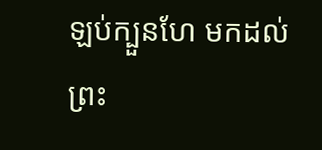ឡប់ក្បួនហែ មកដល់ព្រះ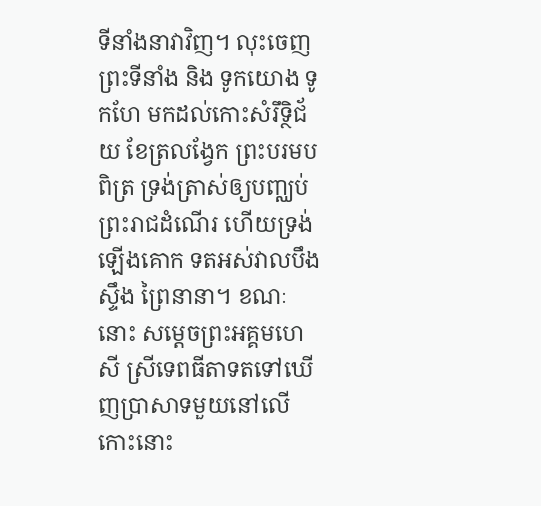ទីនាំងនាវាវិញ។ លុះចេញព្រះទីនាំង និង ទូកយោង ទូកហែ មកដល់កោះសំរឹទ្ថិជ័យ ខែត្រលង្វែក ព្រះបរមបពិត្រ ទ្រង់ត្រាស់ឲ្យបញ្ឈប់ព្រះរាជដំណើរ ហើយទ្រង់ឡើងគោក ទតអស់វាលបឹង ស្ទឹង ព្រៃនានា។ ខណៈនោះ សម្ដេចព្រះអគ្គមហេសី ស្រីទេពធីតាទតទៅឃើញប្រាសាទមួយនៅលើកោះនោះ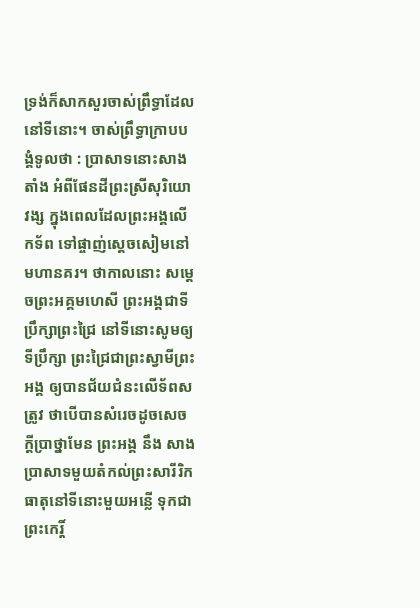ទ្រង់ក៏សាកសួរចាស់ព្រឹទ្ធាដែលនៅទីនោះ។ ចាស់ព្រឹទ្ធាក្រាបបង្គំទូលថា : ប្រាសាទនោះសាងតាំង អំពីផែនដីព្រះស្រីសុរិយោវង្ស ក្នុងពេលដែលព្រះអង្គលើកទ័ព ទៅផ្ចាញ់ស្ដេចសៀមនៅមហានគរ។ ថាកាលនោះ សម្ដេចព្រះអគ្គមហេសី ព្រះអង្គជាទីប្រឹក្សាព្រះជ្រៃ នៅទីនោះសូមឲ្យទីប្រឹក្សា ព្រះជ្រៃជាព្រះស្វាមីព្រះអង្គ ឲ្យបានជ័យជំនះលើទ័ពសត្រូវ ថាបើបានសំរេចដូចសេចក្ដីប្រាថ្នាមែន ព្រះអង្គ នឹង សាងប្រាសាទមួយតំកល់ព្រះសារីរិកធាតុនៅទីនោះមួយអន្លើ ទុកជាព្រះកេរ្តិ៍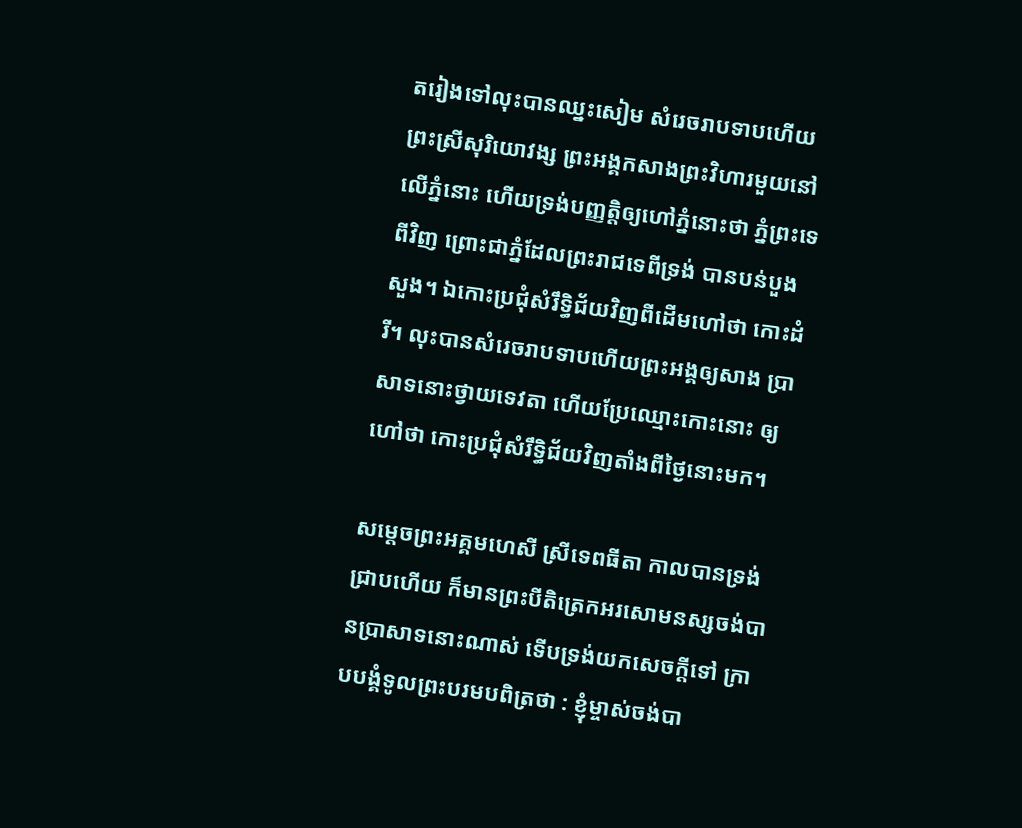តរៀងទៅលុះបានឈ្នះសៀម សំរេចរាបទាបហើយ ព្រះស្រីសុរិយោវង្ស ព្រះអង្គកសាងព្រះវិហារមួយនៅលើភ្នំនោះ ហើយទ្រង់បញ្ញត្តិឲ្យហៅភ្នំនោះថា ភ្នំព្រះទេពីវិញ ព្រោះជាភ្នំដែលព្រះរាជទេពីទ្រង់ បានបន់បួងសួង។ ឯកោះប្រជុំសំរឹទ្ធិជ័យវិញពីដើមហៅថា កោះដំរី។ លុះបានសំរេចរាបទាបហើយព្រះអង្គឲ្យសាង ប្រាសាទនោះថ្វាយទេវតា ហើយប្រែឈ្មោះកោះនោះ ឲ្យហៅថា កោះប្រជុំសំរឹទ្ធិជ័យវិញតាំងពីថ្ងៃនោះមក។

សម្ដេចព្រះអគ្គមហេសី ស្រីទេពធីតា កាលបានទ្រង់ជ្រាបហើយ ក៏មានព្រះបីតិត្រេកអរសោមនស្សចង់បានប្រាសាទនោះណាស់ ទើបទ្រង់យកសេចក្ដីទៅ ក្រាបបង្គំទូលព្រះបរមបពិត្រថា : ខ្ញុំម្ចាស់ចង់បា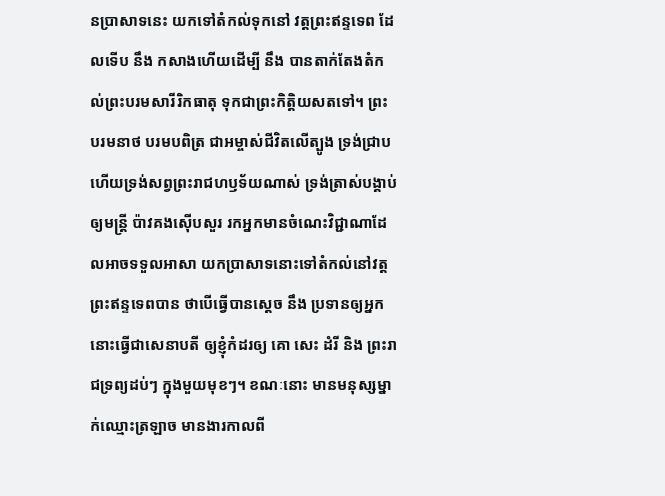នប្រាសាទនេះ យកទៅតំកល់ទុកនៅ វត្តព្រះឥន្ទទេព ដែលទើប នឹង កសាងហើយដើម្បី នឹង បានតាក់តែងតំកល់ព្រះបរមសារីរិកធាតុ ទុកជាព្រះកិត្តិយសតទៅ។ ព្រះបរមនាថ បរមបពិត្រ ជាអម្ចាស់ជីវិតលើត្បូង ទ្រង់ជ្រាបហើយទ្រង់សព្វព្រះរាជហឫទ័យណាស់ ទ្រង់ត្រាស់បង្គាប់ឲ្យមន្ត្រី ប៉ាវគងស៊ើបសួរ រកអ្នកមានចំណេះវិជ្ជាណាដែលអាចទទួលអាសា យកប្រាសាទនោះទៅតំកល់នៅវត្តព្រះឥន្ទទេពបាន ថាបើធ្វើបានស្ដេច នឹង ប្រទានឲ្យអ្នកនោះធ្វើជាសេនាបតី ឲ្យខ្ញុំកំដរឲ្យ គោ សេះ ដំរី និង ព្រះរាជទ្រព្យដប់ៗ ក្នុងមួយមុខៗ។ ខណៈនោះ មានមនុស្សម្នាក់ឈ្មោះត្រឡាច មានងារកាលពី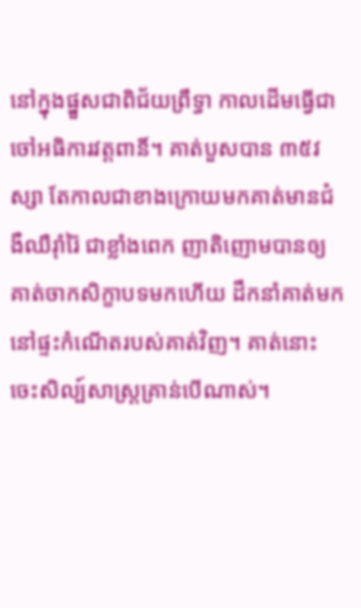នៅក្នុងផ្នួសជាពិជ័យព្រឹទ្ធា កាលដើមធ្វើជាចៅអធិការវត្តពានិ៍។ គាត់បួសបាន ៣៥វស្សា តែកាលជាខាងក្រោយមកគាត់មានជំងឺឈឺរ៉ាំរ៉ៃ ជាខ្លាំងពេក ញាតិញោមបានឲ្យគាត់ចាកសិក្ខាបទមកហើយ ដឹកនាំគាត់មកនៅផ្ទះកំណើតរបស់គាត់វិញ។ គាត់នោះចេះសិល្ប៍សាស្ត្រគ្រាន់បើណាស់។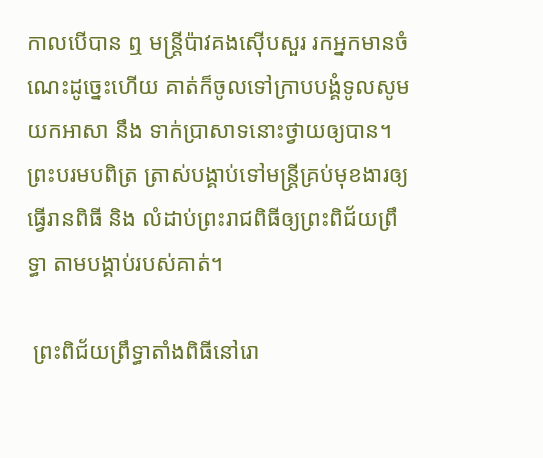កាលបើបាន ឮ មន្ត្រីប៉ាវគងស៊ើបសួរ រកអ្នកមានចំណេះដូច្នេះហើយ គាត់ក៏ចូលទៅក្រាបបង្គំទូលសូមយកអាសា នឹង ទាក់ប្រាសាទនោះថ្វាយឲ្យបាន។ ព្រះបរមបពិត្រ ត្រាស់បង្គាប់ទៅមន្ត្រីគ្រប់មុខងារឲ្យធ្វើរានពិធី និង លំដាប់ព្រះរាជពិធីឲ្យព្រះពិជ័យព្រឹទ្ធា តាមបង្គាប់របស់គាត់។

 ព្រះពិជ័យព្រឹទ្ធាតាំងពិធីនៅរោ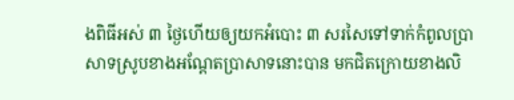ងពិធីអស់ ៣ ថ្ងៃហើយឲ្យយកអំបោះ ៣ សរសៃទៅទាក់កំពូលប្រាសាទស្រូបខាងអណ្ដែតប្រាសាទនោះបាន មកជិតក្រោយខាងលិ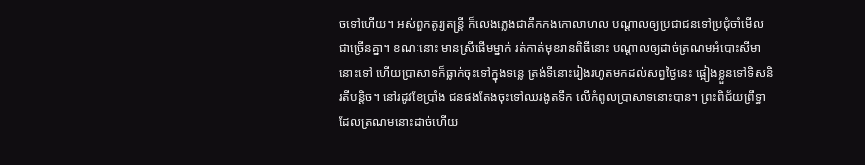ចទៅហើយ។ អស់ពួកតូរ្យតន្ត្រី ក៏លេងភ្លេងជាគឹកកងកោលាហល បណ្ដាលឲ្យប្រជាជនទៅប្រជុំចាំមើលជាច្រើនគ្នា។ ខណៈនោះ មានស្រីផើមម្នាក់ រត់កាត់មុខរានពិធីនោះ បណ្ដាលឲ្យដាច់ត្រណមអំបោះសីមានោះទៅ ហើយប្រាសាទក៏ធ្លាក់ចុះទៅក្នុងទន្លេ ត្រង់ទីនោះរៀងរហូតមកដល់សព្វថ្ងៃនេះ ផ្អៀងខ្លួនទៅទិសនិរតីបន្តិច។ នៅរដូវខែប្រាំង ជនផងតែងចុះទៅឈរងូតទឹក លើកំពូលប្រាសាទនោះបាន។ ព្រះពិជ័យព្រឹទ្ធា ដែលត្រណមនោះដាច់ហើយ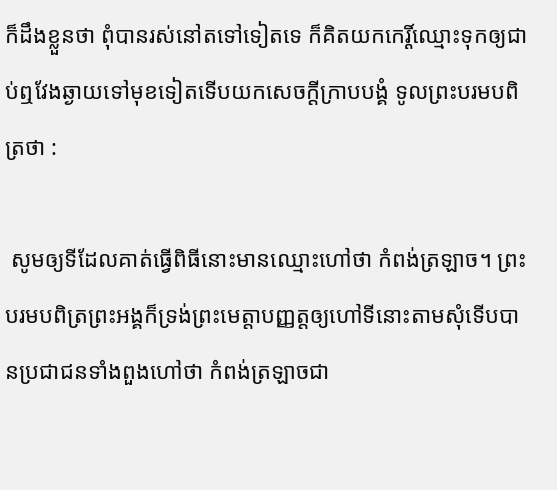ក៏ដឹងខ្លួនថា ពុំបានរស់នៅតទៅទៀតទេ ក៏គិតយកកេរ្តិ៍ឈ្មោះទុកឲ្យជាប់ឮវែងឆ្ងាយទៅមុខទៀតទើបយកសេចក្ដីក្រាបបង្គំ ទូលព្រះបរមបពិត្រថា :

 សូមឲ្យទីដែលគាត់ធ្វើពិធីនោះមានឈ្មោះហៅថា កំពង់ត្រឡាច។ ព្រះបរមបពិត្រព្រះអង្គក៏ទ្រង់ព្រះមេត្តាបញ្ញត្តឲ្យហៅទីនោះតាមសុំទើបបានប្រជាជនទាំងពួងហៅថា កំពង់ត្រឡាចជា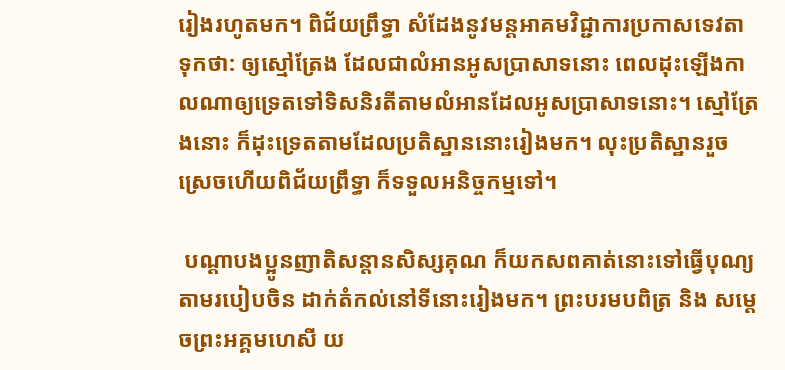រៀងរហូតមក។ ពិជ័យព្រឹទ្ធា សំដែងនូវមន្តអាគមវិជ្ជាការប្រកាសទេវតា ទុកថា: ឲ្យស្មៅត្រែង ដែលជាលំអានអូសប្រាសាទនោះ ពេលដុះឡើងកាលណាឲ្យទ្រេតទៅទិសនិរតីតាមលំអានដែលអូសប្រាសាទនោះ។ ស្មៅត្រែងនោះ ក៏ដុះទ្រេតតាមដែលប្រតិស្ឋាននោះរៀងមក។ លុះប្រតិស្ឋានរួចស្រេចហើយពិជ័យព្រឹទ្ធា ក៏ទទួលអនិច្ចកម្មទៅ។

 បណ្ដាបងប្អូនញាតិសន្តានសិស្សគុណ ក៏យកសពគាត់នោះទៅធ្វើបុណ្យតាមរបៀបចិន ដាក់តំកល់នៅទីនោះរៀងមក។ ព្រះបរមបពិត្រ និង សម្ដេចព្រះអគ្គមហេសី យ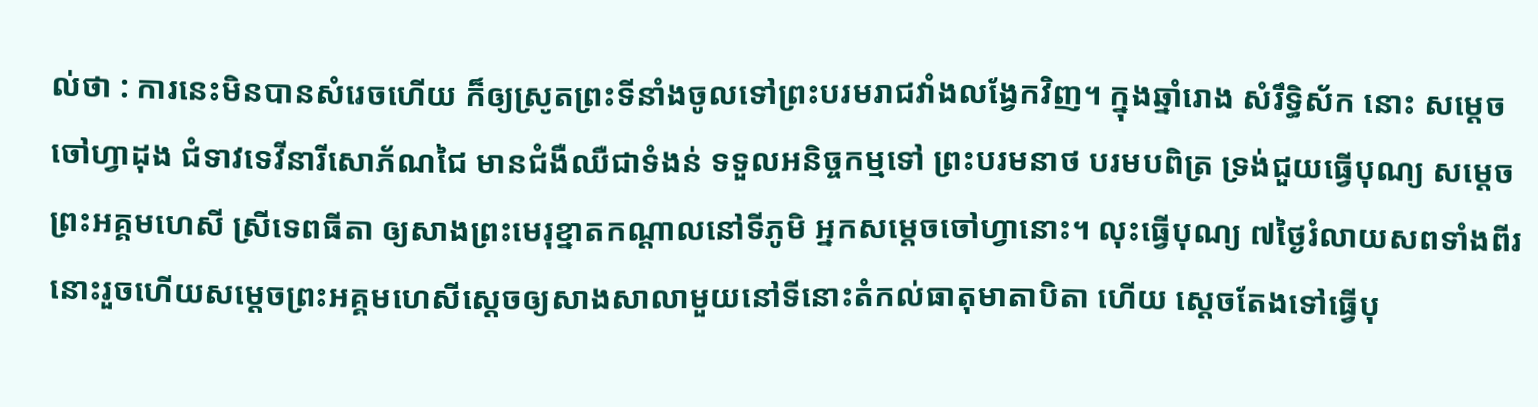ល់ថា : ការនេះមិនបានសំរេចហើយ ក៏ឲ្យស្រូតព្រះទីនាំងចូលទៅព្រះបរមរាជវាំងលង្វែកវិញ។ ក្នុងឆ្នាំរោង សំរឹទ្ធិស័ក នោះ សម្ដេចចៅហ្វាដុង ជំទាវទេវីនារីសោភ័ណជៃ មានជំងឺឈឺជាទំងន់ ទទួលអនិច្ចកម្មទៅ ព្រះបរមនាថ បរមបពិត្រ ទ្រង់ជួយធ្វើបុណ្យ សម្ដេចព្រះអគ្គមហេសី ស្រីទេពធីតា ឲ្យសាងព្រះមេរុខ្នាតកណ្ដាលនៅទីភូមិ អ្នកសម្ដេចចៅហ្វានោះ។ លុះធ្វើបុណ្យ ៧ថ្ងៃរំលាយសពទាំងពីរនោះរួចហើយសម្ដេចព្រះអគ្គមហេសីស្ដេចឲ្យសាងសាលាមួយនៅទីនោះតំកល់ធាតុមាតាបិតា ហើយ ស្ដេចតែងទៅធ្វើបុ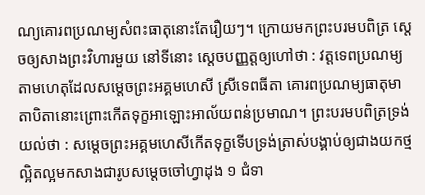ណ្យគោរពប្រណម្យសំពះធាតុនោះតែរឿយៗ។ ក្រោយមកព្រះបរមបពិត្រ ស្ដេចឲ្យសាងព្រះវិហារមួយ នៅទីនោះ ស្ដេចបញ្ញត្តឲ្យហៅថា : វត្តទេពប្រណម្យតាមហេតុដែលសម្ដេចព្រះអគ្គមហេសី ស្រីទេពធីតា គោរពប្រណម្យធាតុមាតាបិតានោះព្រោះកើតទុក្ខអាឡោះអាល័យពន់ប្រមាណ។ ព្រះបរមបពិត្រទ្រង់យល់ថា : សម្ដេចព្រះអគ្គមហេសីកើតទុក្ខទើបទ្រង់ត្រាស់បង្គាប់ឲ្យជាងយកថ្មល្អិតល្អមកសាងជារូបសម្ដេចចៅហ្វាដុង ១ ជំទា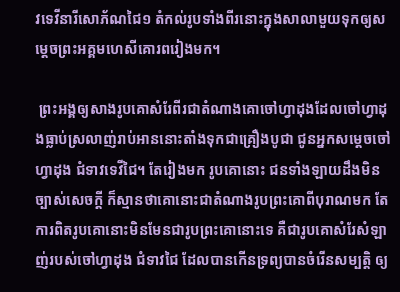វទេវីនារីសោភ័ណជៃ១ តំកល់រូបទាំងពីរនោះក្នុងសាលាមួយទុកឲ្យសម្ដេចព្រះអគ្គមហេសីគោរពរៀងមក។

 ព្រះអង្គឲ្យសាងរូបគោសំរែពីរជាតំណាងគោចៅហ្វាដុងដែលចៅហ្វាដុងធ្លាប់ស្រលាញ់រាប់អាននោះតាំងទុកជាគ្រឿងបូជា ជូនអ្នកសម្ដេចចៅហ្វាដុង ជំទាវទេវីជៃ។ តែរៀងមក រូបគោនោះ ជនទាំងឡាយដឹងមិនច្បាស់សេចក្ដី ក៏ស្មានថាគោនោះជាតំណាងរូបព្រះគោពីបុរាណមក តែការពិតរូបគោនោះមិនមែនជារូបព្រះគោនោះទេ គឺជារូបគោសំរែសំឡាញ់របស់ចៅហ្វាដុង ជំទាវជៃ ដែលបានកើនទ្រព្យបានចំរើនសម្បត្តិ ឲ្យ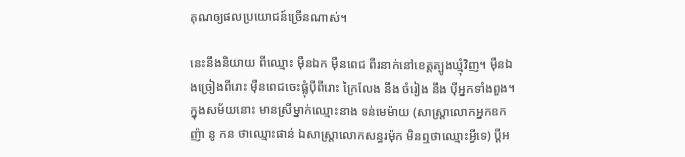គុណឲ្យផលប្រយោជន៍ច្រើនណាស់។

នេះនឹងនិយាយ ពីឈ្មោះ ម៉ឺនឯក ម៉ឺនពេជ ពីរនាក់នៅខេត្តត្បូងឃ្មុំវិញ។ ម៉ឺនឯងច្រៀងពីរោះ ម៉ឺនពេជចេះផ្លុំប៉ីពីរោះ ក្រៃលែង នឹង ចំរៀង នឹង ប៉ីអ្នកទាំងពួង។ ក្នុងសម័យនោះ មានស្រីម្នាក់ឈ្មោះនាង ទន់មេម៉ាយ (សាស្ត្រាលោកអ្នកឧកញ៉ា នូ កន ថាឈ្មោះផាន់ ឯសាស្ត្រាលោកសន្ធរម៉ុក មិនឮថាឈ្មោះអ្វីទេ) ប្ដីអ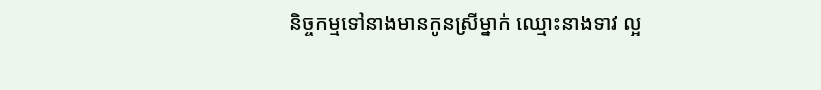និច្ចកម្មទៅនាងមានកូនស្រីម្នាក់ ឈ្មោះនាងទាវ ល្អ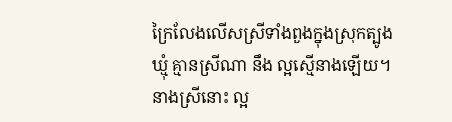ក្រៃលែងលើសស្រីទាំងពួងក្នុងស្រុកត្បូងឃ្មុំ គ្មានស្រីណា នឹង ល្អស្មើនាងឡើយ។ នាងស្រីនោះ ល្អ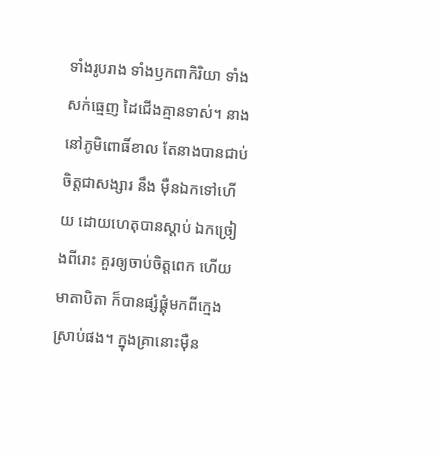ទាំងរូបរាង ទាំងឫកពាកិរិយា ទាំងសក់ធ្មេញ ដៃជើងគ្មានទាស់។ នាងនៅភូមិពោធិ៍ខាល តែនាងបានជាប់ចិត្តជាសង្សារ នឹង ម៉ឺនឯកទៅហើយ ដោយហេតុបានស្ដាប់ ឯកច្រៀងពីរោះ គួរឲ្យចាប់ចិត្តពេក ហើយមាតាបិតា ក៏បានផ្សំផ្គុំមកពីក្មេងស្រាប់ផង។ ក្នុងគ្រានោះម៉ឺន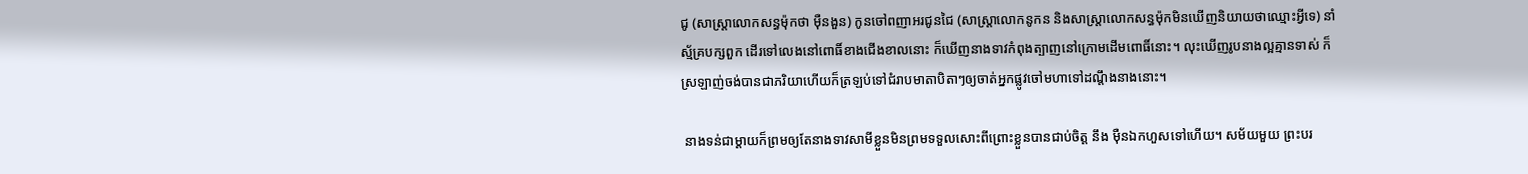ជូ (សាស្ត្រាលោកសន្ធម៉ុកថា ម៉ឺនងួន) កូនចៅពញាអរជូនជៃ (សាស្ត្រាលោកនូកន និងសាស្ត្រាលោកសន្ធម៉ុកមិនឃើញនិយាយថាឈ្មោះអ្វីទេ) នាំស្ម័គ្របក្សពួក ដើរទៅលេងនៅពោធិ៍ខាងជើងខាលនោះ ក៏ឃើញនាងទាវកំពុងត្បាញនៅក្រោមដើមពោធិ៍នោះ។ លុះឃើញរូបនាងល្អគ្មានទាស់ ក៏ស្រឡាញ់ចង់បានជាភរិយាហើយក៏ត្រឡប់ទៅជំរាបមាតាបិតាៗឲ្យចាត់អ្នកផ្លូវចៅមហាទៅដណ្ដឹងនាងនោះ។

 នាងទន់ជាម្ដាយក៏ព្រមឲ្យតែនាងទាវសាមីខ្លួនមិនព្រមទទួលសោះពីព្រោះខ្លួនបានជាប់ចិត្ត នឹង ម៉ឺនឯកហួសទៅហើយ។ សម័យមួយ ព្រះបរ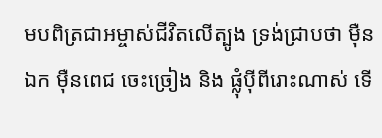មបពិត្រជាអម្ចាស់ជីវិតលើត្បូង ទ្រង់ជ្រាបថា ម៉ឺនឯក ម៉ឺនពេជ ចេះច្រៀង និង ផ្លុំប៉ីពីរោះណាស់ ទើ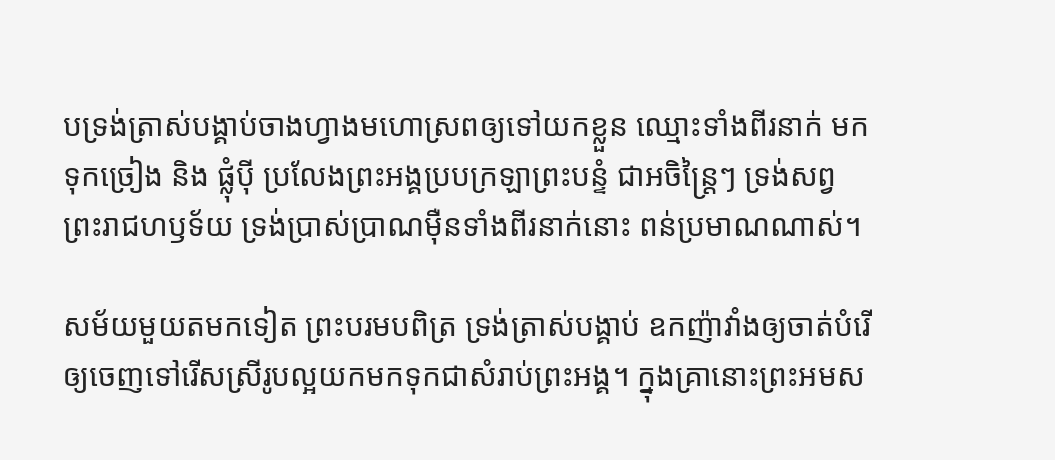បទ្រង់ត្រាស់បង្គាប់ចាងហ្វាងមហោស្រពឲ្យទៅយកខ្លួន ឈ្មោះទាំងពីរនាក់ មកទុកច្រៀង និង ផ្លុំប៉ី ប្រលែងព្រះអង្គប្របក្រឡាព្រះបន្ទំ ជាអចិន្ត្រៃៗ ទ្រង់សព្វព្រះរាជហឫទ័យ ទ្រង់ប្រាស់ប្រាណម៉ឺនទាំងពីរនាក់នោះ ពន់ប្រមាណណាស់។

សម័យមួយតមកទៀត ព្រះបរមបពិត្រ ទ្រង់ត្រាស់បង្គាប់ ឧកញ៉ាវាំងឲ្យចាត់បំរើឲ្យចេញទៅរើសស្រីរូបល្អយកមកទុកជាសំរាប់ព្រះអង្គ។ ក្នុងគ្រានោះព្រះអមស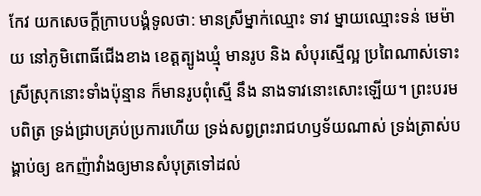កែវ យកសេចក្ដីក្រាបបង្គំទូលថា: មានស្រីម្នាក់ឈ្មោះ ទាវ ម្នាយឈ្មោះទន់ មេម៉ាយ នៅភូមិពោធិ៍ជើងខាង ខេត្តត្បូងឃ្មុំ មានរូប និង សំបុរស្មើល្អ ប្រពៃណាស់ទោះស្រីស្រុកនោះទាំងប៉ុន្មាន ក៏មានរូបពុំស្មើ នឹង នាងទាវនោះសោះឡើយ។ ព្រះបរមបពិត្រ ទ្រង់ជ្រាបគ្រប់ប្រការហើយ ទ្រង់សព្វព្រះរាជហឫទ័យណាស់ ទ្រង់ត្រាស់បង្គាប់ឲ្យ ឧកញ៉ាវាំងឲ្យមានសំបុត្រទៅដល់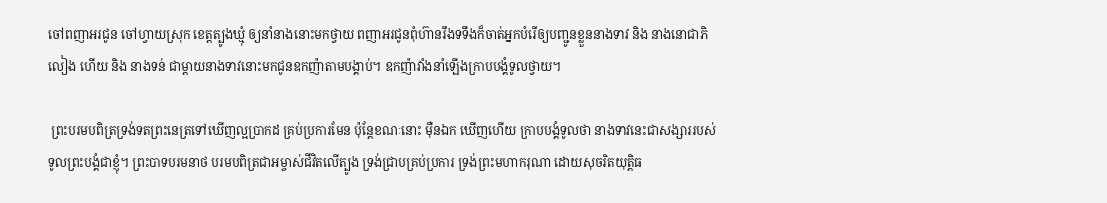ចៅពញាអរជូន ចៅហ្វាយស្រុក ខេត្តត្បូងឃ្មុំ ឲ្យនាំនាងនោះមកថ្វាយ ពញាអរជូនពុំហ៊ានរឹងទទឹងក៏ចាត់អ្នកបំរើឲ្យបញ្ជូនខ្លួននាងទាវ និង នាងនោជាភិលៀង ហើយ និង នាងទន់ ជាម្ដាយនាងទាវនោះមកជូនឧកញ៉ាតាមបង្គាប់។ ឧកញ៉ាវាំងនាំឡើងក្រាបបង្គំទូលថ្វាយ។

 ព្រះបរមបពិត្រទ្រង់ទតព្រះនេត្រទៅឃើញល្អប្រាកដ គ្រប់ប្រការមែន ប៉ុន្តែខណៈនោះ ម៉ឺនឯក ឃើញហើយ ក្រាបបង្គំទូលថា នាងទាវនេះជាសង្សាររបស់ទូលព្រះបង្គំជាខ្ញុំ។ ព្រះបាទបរមនាថ បរមបពិត្រជាអម្ចាស់ជីវិតលើត្បូង ទ្រង់ជ្រាបគ្រប់ប្រការ ទ្រង់ព្រះមហាករុណា ដោយសុចរិតយុត្តិធ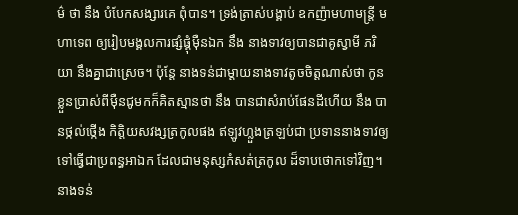ម៌ ថា នឹង បំបែកសង្សារគេ ពុំបាន។ ទ្រង់ត្រាស់បង្គាប់ ឧកញ៉ាមហាមន្ត្រី មហាទេព ឲ្យរៀបមង្គលការផ្សំផ្គុំម៉ឺនឯក នឹង នាងទាវឲ្យបានជាគូស្វាមី ភរិយា នឹងគ្នាជាស្រេច។ ប៉ុន្តែ នាងទន់ជាម្ដាយនាងទាវតូចចិត្តណាស់ថា កូនខ្លួនប្រាស់ពីម៉ឺនជូមកក៏គិតស្មានថា នឹង បានជាសំរាប់ផែនដីហើយ នឹង បានថ្កល់ថ្កើង កិត្តិយសវង្សត្រកូលផង ឥឡូវហ្លួងត្រឡប់ជា ប្រទាននាងទាវឲ្យទៅធ្វើជាប្រពន្ធអាឯក ដែលជាមនុស្សកំសត់ត្រកូល ដ៏ទាបថោកទៅវិញ។ នាងទន់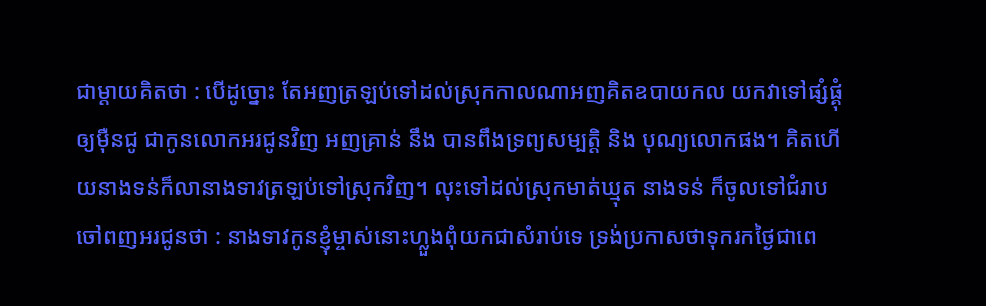ជាម្ដាយគិតថា : បើដូច្នោះ តែអញត្រឡប់ទៅដល់ស្រុកកាលណាអញគិតឧបាយកល យកវាទៅផ្សំផ្គុំឲ្យម៉ឺនជូ ជាកូនលោកអរជូនវិញ អញគ្រាន់ នឹង បានពឹងទ្រព្យសម្បត្តិ និង បុណ្យលោកផង។ គិតហើយនាងទន់ក៏លានាងទាវត្រឡប់ទៅស្រុកវិញ។ លុះទៅដល់ស្រុកមាត់ឃ្មុត នាងទន់ ក៏ចូលទៅជំរាបចៅពញអរជូនថា : នាងទាវកូនខ្ញុំម្ចាស់នោះហ្លួងពុំយកជាសំរាប់ទេ ទ្រង់ប្រកាសថាទុករកថ្ងៃជាពេ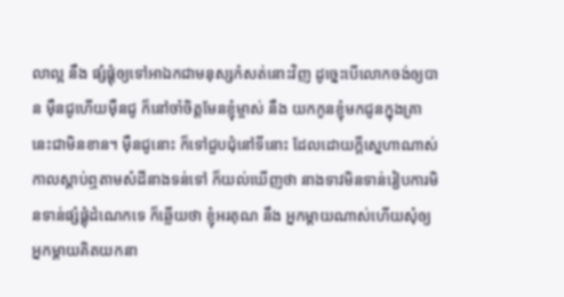លាល្អ នឹង ផ្សំផ្គុំឲ្យទៅអាឯកជាមនុស្សកំសត់នោះវិញ ដូច្នេះបើលោកចង់ឲ្យបាន ម៉ឺនជូហើយម៉ឺនជូ ក៏នៅចាំចិត្តមែនខ្ញុំម្ចាស់ នឹង យកកូនខ្ញុំមកជូនក្នុងគ្រានេះជាមិនខាន។ ម៉ឺនជូនោះ ក៏ទៅជួបជុំនៅទីនោះ ដែលដោយក្ដីស្នេហាណាស់កាលស្ដាប់ឮតាមសំដីនាងទន់ទៅ ក៏យល់ឃើញថា នាងទាវមិនទាន់រៀបការមិនទាន់ផ្សំផ្គុំដំណេកទេ ក៏ឆ្លើយថា ខ្ញុំអរគុណ នឹង អ្នកម្តាយណាស់ហើយសុំឲ្យអ្នកម្ដាយគិតយកនា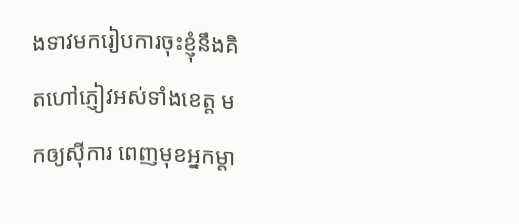ងទាវមករៀបការចុះខ្ញុំនឹងគិតហៅភ្ញៀវអស់ទាំងខេត្ត មកឲ្យស៊ីការ ពេញមុខអ្នកម្ដា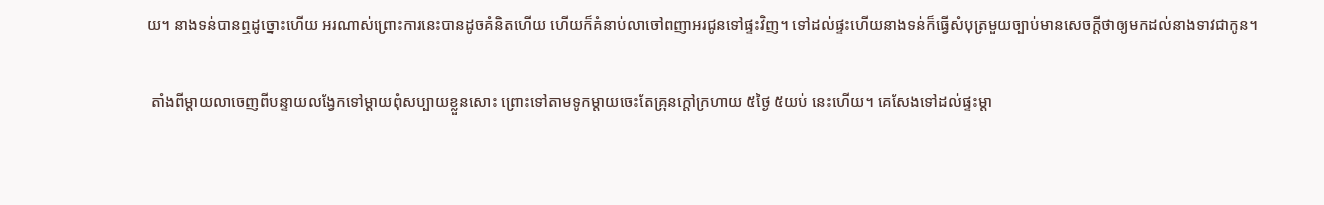យ។ នាងទន់បានឮដូច្នោះហើយ អរណាស់ព្រោះការនេះបានដូចគំនិតហើយ ហើយក៏គំនាប់លាចៅពញាអរជូនទៅផ្ទះវិញ។ ទៅដល់ផ្ទះហើយនាងទន់ក៏ធ្វើសំបុត្រមួយច្បាប់មានសេចក្ដីថាឲ្យមកដល់នាងទាវជាកូន។

 តាំងពីម្ដាយលាចេញពីបន្ទាយលង្វែកទៅម្ដាយពុំសប្បាយខ្លួនសោះ ព្រោះទៅតាមទូកម្ដាយចេះតែគ្រុនក្ដៅក្រហាយ ៥ថ្ងៃ ៥យប់ នេះហើយ។ គេសែងទៅដល់ផ្ទះម្ដា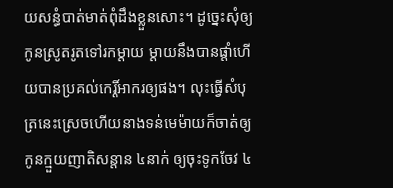យសន្ធំបាត់មាត់ពុំដឹងខ្លួនសោះ។ ដូច្នេះសុំឲ្យកូនស្រូតរូតទៅរកម្ដាយ ម្ដាយនឹងបានផ្ដាំហើយបានប្រគល់កេរ្តិ៍អាករឲ្យផង។ លុះធ្វើសំបុត្រនេះស្រេចហើយនាងទន់មេម៉ាយក៏ចាត់ឲ្យកូនក្មួយញាតិសន្តាន ៤នាក់ ឲ្យចុះទូកចែវ ៤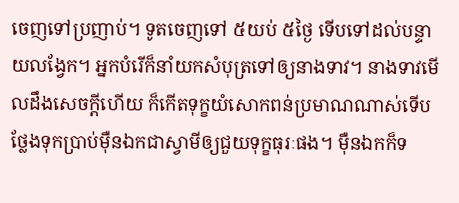ចេញទៅប្រញាប់។ ទូតចេញទៅ ៥យប់ ៥ថ្ងៃ ទើបទៅដល់បន្ទាយលង្វែក។ អ្នកបំរើក៏នាំយកសំបុត្រទៅឲ្យនាងទាវ។ នាងទាវមើលដឹងសេចក្ដីហើយ ក៏កើតទុក្ខយំសោកពន់ប្រមាណណាស់ទើបថ្លែងទុកប្រាប់ម៉ឺនឯកជាស្វាមីឲ្យជួយទុក្ខធុរៈផង។ ម៉ឺនឯកក៏ទ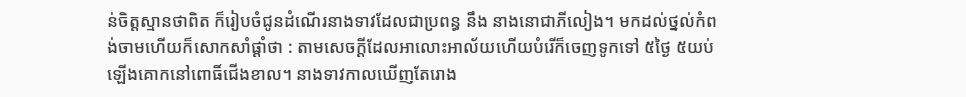ន់ចិត្តស្មានថាពិត ក៏រៀបចំជូនដំណើរនាងទាវដែលជាប្រពន្ធ នឹង នាងនោជាភីលៀង។ មកដល់ថ្នល់កំពង់ចាមហើយក៏សោកសាំផ្ដាំថា : តាមសេចក្ដីដែលអាលោះអាល័យហើយបំរើក៏ចេញទូកទៅ ៥ថ្ងៃ ៥យប់ ឡើងគោកនៅពោធិ៍ជើងខាល។ នាងទាវកាលឃើញតែរោង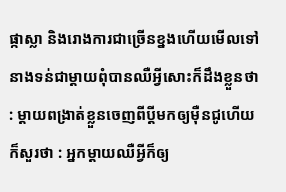ផ្កាស្លា និងរោងការជាច្រើនខ្នងហើយមើលទៅនាងទន់ជាម្ដាយពុំបានឈឺអ្វីសោះក៏ដឹងខ្លួនថា : ម្ដាយពង្រាត់ខ្លួនចេញពីប្ដីមកឲ្យម៉ឺនជូហើយក៏សួរថា : អ្នកម្ដាយឈឺអ្វីក៏ឲ្យ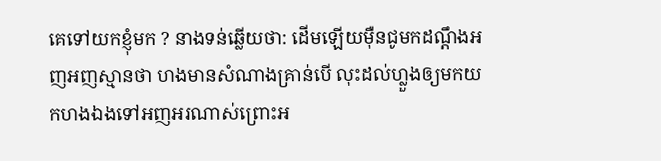គេទៅយកខ្ញុំមក ? នាងទន់ឆ្លើយថា: ដើមឡើយម៉ឺនជូមកដណ្ដឹងអញអញស្មានថា ហងមានសំណាងគ្រាន់បើ លុះដល់ហ្លួងឲ្យមកយកហងឯងទៅអញអរណាស់ព្រោះអ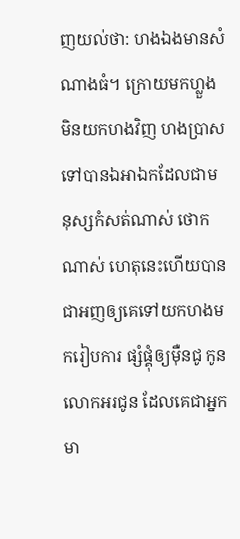ញយល់ថា: ហងឯងមានសំណាងធំ។ ក្រោយមកហ្លួងមិនយកហងវិញ ហងប្រាសទៅបានឯអាឯកដែលជាមនុស្សកំសត់ណាស់ ថោកណាស់ ហេតុនេះហើយបានជាអញឲ្យគេទៅយកហងមករៀបការ ផ្សំផ្គុំឲ្យម៉ឺនជូ កូនលោកអរជូន ដែលគេជាអ្នកមា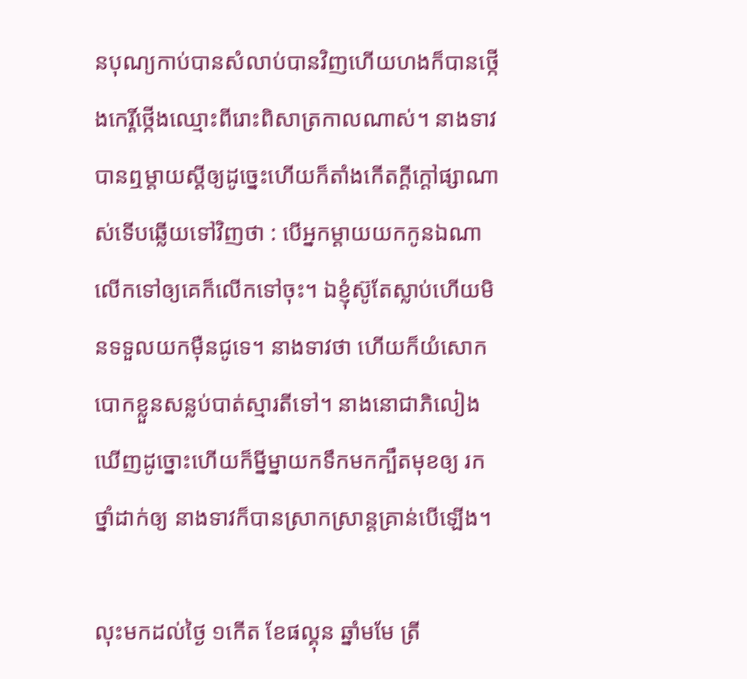នបុណ្យកាប់បានសំលាប់បានវិញហើយហងក៏បានថ្កើងកេរ្តិ៍ថ្កើងឈ្មោះពីរោះពិសាត្រកាលណាស់។ នាងទាវបានឮម្ដាយស្ដីឲ្យដូច្នេះហើយក៏តាំងកើតក្ដីក្ដៅផ្សាណាស់ទើបឆ្លើយទៅវិញថា : បើអ្នកម្ដាយយកកូនឯណាលើកទៅឲ្យគេក៏លើកទៅចុះ។ ឯខ្ញុំស៊ូតែស្លាប់ហើយមិនទទួលយកម៉ឺនជូទេ។ នាងទាវថា ហើយក៏យំសោកបោកខ្លួនសន្លប់បាត់ស្មារតីទៅ។ នាងនោជាភិលៀង ឃើញដូច្នោះហើយក៏ម្នីម្នាយកទឹកមកក្បឹតមុខឲ្យ រកថ្នាំដាក់ឲ្យ នាងទាវក៏បានស្រាកស្រាន្តគ្រាន់បើឡើង។

លុះមកដល់ថ្ងៃ ១កើត ខែផល្គុន ឆ្នាំមមែ ត្រី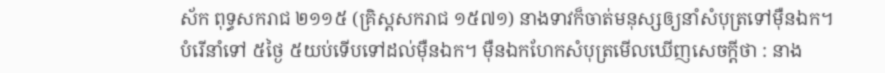ស័ក ពុទ្ធសករាជ ២១១៥ (គ្រិស្តសករាជ ១៥៧១) នាងទាវក៏ចាត់មនុស្សឲ្យនាំសំបុត្រទៅម៉ឺនឯក។ បំរើនាំទៅ ៥ថ្ងៃ ៥យប់ទើបទៅដល់ម៉ឺនឯក។ ម៉ឺនឯកហែកសំបុត្រមើលឃើញសេចក្ដីថា : នាង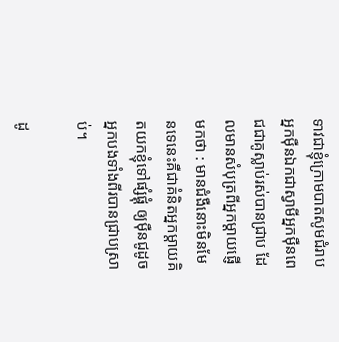ទាវជាខ្ញុំក្រោមបាតសូមជំរាបអ្នកម៉ឺនឯកជាស្វាមីអ្នកម៉ឺនពេជជាគូស្លាប់រស់បានជ្រាប ដែលមានសំបុត្រពីអ្នកម្ដាយផ្ញើមកថា : មានជំងឺនោះមិនមែនទេនេះគឺជាគំនិតអ្នកម្ដាយគិតយកខ្ញុំទៅផ្សំផ្គុំ ឲ្យម៉ឺនជូដូចអ្នកបងទាំងពីរបានជ្រាបស្រាប់។

ដូ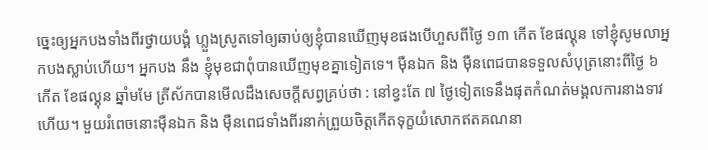ច្នេះឲ្យអ្នកបងទាំងពីរថ្វាយបង្គំ ហ្លួងស្រូតទៅឲ្យឆាប់ឲ្យខ្ញុំបានឃើញមុខផងបើហួសពីថ្ងៃ ១៣ កើត ខែផល្គុន ទៅខ្ញុំសូមលាអ្នកបងស្លាប់ហើយ។ អ្នកបង នឹង ខ្ញុំមុខជាពុំបានឃើញមុខគ្នាទៀតទេ។ ម៉ឺនឯក និង ម៉ឺនពេជបានទទួលសំបុត្រនោះពីថ្ងៃ ៦ កើត ខែផល្គុន ឆ្នាំមមែ ត្រីស័កបានមើលដឹងសេចក្ដីសព្វគ្រប់ថា : នៅខ្វះតែ ៧ ថ្ងៃទៀតទេនឹងផុតកំណត់មង្គលការនាងទាវហើយ។ មួយរំពេចនោះម៉ឺនឯក និង ម៉ឺនពេជទាំងពីរនាក់ព្រួយចិត្តកើតទុក្ខយំសោកឥតគណនា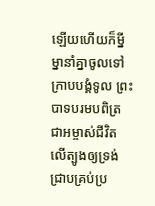ឡើយហើយក៏ម្នីម្នានាំគ្នាចូលទៅក្រាបបង្គំទូល ព្រះបាទបរមបពិត្រជាអម្ចាស់ជីវិតលើត្បូងឲ្យទ្រង់ជ្រាបគ្រប់ប្រ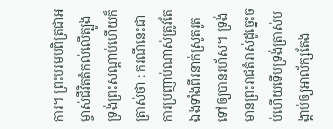ការ។ ព្រះបរមបពិត្រជាអម្ចាស់ជីវិតតំកល់លើត្បូងទ្រង់ព្រះសណ្ដាប់ហើយក៏ត្រាស់ថា : ករណីនេះជាការប្រញាប់ណាស់ត្រូវតែឯងទាំងពីរនាក់ស្រូតរូតទៅឲ្យបានរហ័ស។ ទ្រង់មានព្រះរាជតំរាស់ដូច្នេះចប់ហើយទើបទ្រង់ត្រាស់បង្គាប់ឲ្យអាល័ក្សតែង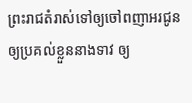ព្រះរាជតំរាស់ទៅឲ្យចៅពញាអរជូនឲ្យប្រគល់ខ្លួននាងទាវ ឲ្យ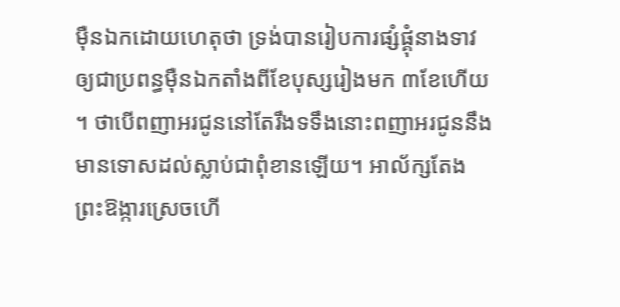ម៉ឺនឯកដោយហេតុថា ទ្រង់បានរៀបការផ្សំផ្គុំនាងទាវឲ្យជាប្រពន្ធម៉ឺនឯកតាំងពីខែបុស្សរៀងមក ៣ខែហើយ។ ថាបើពញាអរជូននៅតែរឹងទទឹងនោះពញាអរជូននឹងមានទោសដល់ស្លាប់ជាពុំខានឡើយ។ អាល័ក្សតែងព្រះឱង្ការស្រេចហើ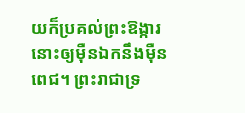យក៏ប្រគល់ព្រះឱង្ការនោះឲ្យម៉ឺនឯកនឹងម៉ឺនពេជ។ ព្រះរាជាទ្រ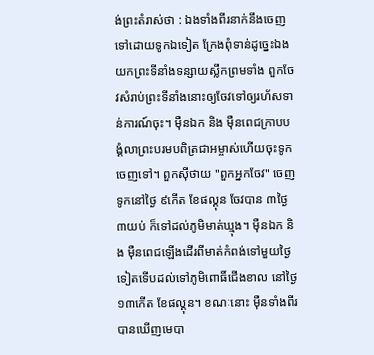ង់ព្រះតំរាស់ថា : ឯងទាំងពីរនាក់នឹងចេញទៅដោយទូកឯទៀត ក្រែងពុំទាន់ដូច្នេះឯងយកព្រះទីនាំងទន្សាយស្លឹកព្រមទាំង ពួកចែវសំរាប់ព្រះទីនាំងនោះឲ្យចែវទៅឲ្យរហ័សទាន់ការណ៍ចុះ។ ម៉ឺនឯក និង ម៉ឺនពេជក្រាបបង្គំលាព្រះបរមបពិត្រជាអម្ចាស់ហើយចុះទូកចេញទៅ។ ពួកស៊ីថាយ "ពួកអ្នកចែវ" ចេញទូកនៅថ្ងៃ ៩កើត ខែផល្គុន ចែវបាន ៣ថ្ងៃ ៣យប់ ក៏ទៅដល់ភូមិមាត់ឃ្មុង។ ម៉ឺនឯក និង ម៉ឺនពេជឡើងដើរពីមាត់កំពង់ទៅមួយថ្ងៃទៀតទើបដល់ទៅភូមិពោធិ៍ជើងខាល នៅថ្ងៃ ១៣កើត ខែផល្គុន។ ខណៈនោះ ម៉ឺនទាំងពីរបានឃើញមេបា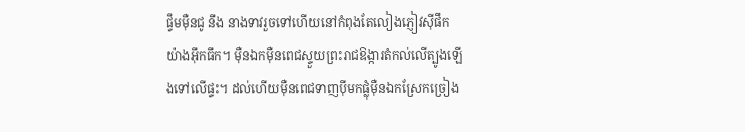ផ្ទឹមម៉ឺនជូ នឹង នាងទាវរួចទៅហើយនៅកំពុងតែលៀងភ្ញៀវស៊ីផឹកយ៉ាងអ៊ឹកធឹក។ ម៉ឺនឯកម៉ឺនពេជស្ទួយព្រះរាជឱង្ការតំកល់លើត្បូងឡើងទៅលើផ្ទះ។ ដល់ហើយម៉ឺនពេជទាញប៉ីមកផ្លុំម៉ឺនឯកស្រែកច្រៀង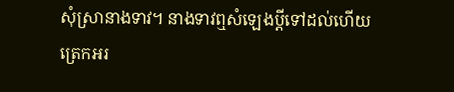សុំស្រានាងទាវ។ នាងទាវឮសំឡេងប្ដីទៅដល់ហើយ ត្រេកអរ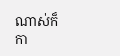ណាស់ក៏កា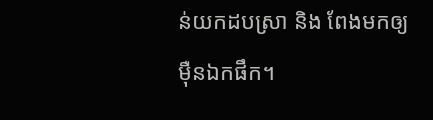ន់យកដបស្រា និង ពែងមកឲ្យម៉ឺនឯកផឹក។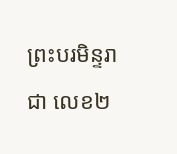ព្រះបរមិន្ទរាជា លេខ២